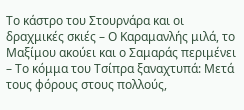Το κάστρο του Στουρνάρα και οι δραχμικές σκιές – Ο Καραμανλής μιλά, το Μαξίμου ακούει και ο Σαμαράς περιμένει – Το κόμμα του Τσίπρα ξαναχτυπά: Μετά τους φόρους στους πολλούς,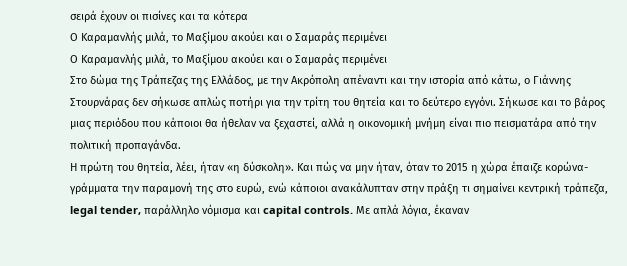σειρά έχουν οι πισίνες και τα κότερα
Ο Καραμανλής μιλά, το Μαξίμου ακούει και ο Σαμαράς περιμένει
Ο Καραμανλής μιλά, το Μαξίμου ακούει και ο Σαμαράς περιμένει
Στο δώμα της Τράπεζας της Ελλάδος, με την Ακρόπολη απέναντι και την ιστορία από κάτω, ο Γιάννης Στουρνάρας δεν σήκωσε απλώς ποτήρι για την τρίτη του θητεία και το δεύτερο εγγόνι. Σήκωσε και το βάρος μιας περιόδου που κάποιοι θα ήθελαν να ξεχαστεί, αλλά η οικονομική μνήμη είναι πιο πεισματάρα από την πολιτική προπαγάνδα.
Η πρώτη του θητεία, λέει, ήταν «η δύσκολη». Και πώς να μην ήταν, όταν το 2015 η χώρα έπαιζε κορώνα-γράμματα την παραμονή της στο ευρώ, ενώ κάποιοι ανακάλυπταν στην πράξη τι σημαίνει κεντρική τράπεζα, legal tender, παράλληλο νόμισμα και capital controls. Με απλά λόγια, έκαναν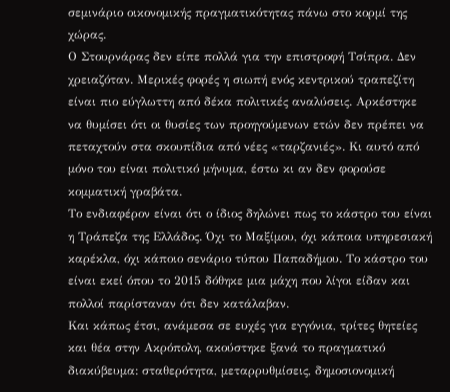σεμινάριο οικονομικής πραγματικότητας πάνω στο κορμί της χώρας.
Ο Στουρνάρας δεν είπε πολλά για την επιστροφή Τσίπρα. Δεν χρειαζόταν. Μερικές φορές η σιωπή ενός κεντρικού τραπεζίτη είναι πιο εύγλωττη από δέκα πολιτικές αναλύσεις. Αρκέστηκε να θυμίσει ότι οι θυσίες των προηγούμενων ετών δεν πρέπει να πεταχτούν στα σκουπίδια από νέες «ταρζανιές». Κι αυτό από μόνο του είναι πολιτικό μήνυμα, έστω κι αν δεν φορούσε κομματική γραβάτα.
Το ενδιαφέρον είναι ότι ο ίδιος δηλώνει πως το κάστρο του είναι η Τράπεζα της Ελλάδος. Όχι το Μαξίμου, όχι κάποια υπηρεσιακή καρέκλα, όχι κάποιο σενάριο τύπου Παπαδήμου. Το κάστρο του είναι εκεί όπου το 2015 δόθηκε μια μάχη που λίγοι είδαν και πολλοί παρίσταναν ότι δεν κατάλαβαν.
Και κάπως έτσι, ανάμεσα σε ευχές για εγγόνια, τρίτες θητείες και θέα στην Ακρόπολη, ακούστηκε ξανά το πραγματικό διακύβευμα: σταθερότητα, μεταρρυθμίσεις, δημοσιονομική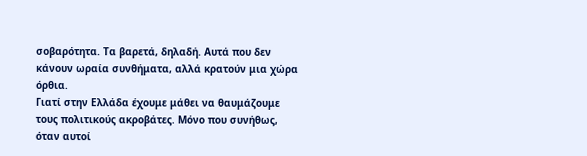σοβαρότητα. Τα βαρετά, δηλαδή. Αυτά που δεν κάνουν ωραία συνθήματα, αλλά κρατούν μια χώρα όρθια.
Γιατί στην Ελλάδα έχουμε μάθει να θαυμάζουμε τους πολιτικούς ακροβάτες. Μόνο που συνήθως, όταν αυτοί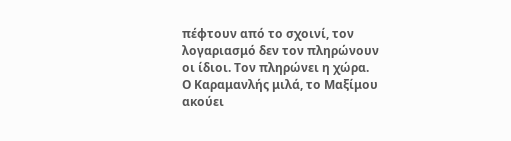πέφτουν από το σχοινί, τον λογαριασμό δεν τον πληρώνουν οι ίδιοι. Τον πληρώνει η χώρα.
Ο Καραμανλής μιλά, το Μαξίμου ακούει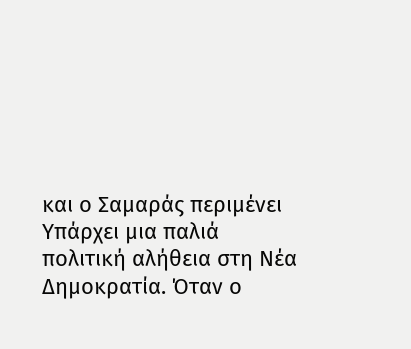και ο Σαμαράς περιμένει
Υπάρχει μια παλιά πολιτική αλήθεια στη Νέα Δημοκρατία. Όταν ο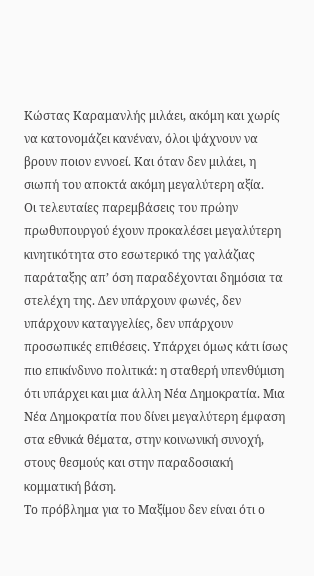Κώστας Καραμανλής μιλάει, ακόμη και χωρίς να κατονομάζει κανέναν, όλοι ψάχνουν να βρουν ποιον εννοεί. Και όταν δεν μιλάει, η σιωπή του αποκτά ακόμη μεγαλύτερη αξία.
Οι τελευταίες παρεμβάσεις του πρώην πρωθυπουργού έχουν προκαλέσει μεγαλύτερη κινητικότητα στο εσωτερικό της γαλάζιας παράταξης απ’ όση παραδέχονται δημόσια τα στελέχη της. Δεν υπάρχουν φωνές, δεν υπάρχουν καταγγελίες, δεν υπάρχουν προσωπικές επιθέσεις. Υπάρχει όμως κάτι ίσως πιο επικίνδυνο πολιτικά: η σταθερή υπενθύμιση ότι υπάρχει και μια άλλη Νέα Δημοκρατία. Μια Νέα Δημοκρατία που δίνει μεγαλύτερη έμφαση στα εθνικά θέματα, στην κοινωνική συνοχή, στους θεσμούς και στην παραδοσιακή κομματική βάση.
Το πρόβλημα για το Μαξίμου δεν είναι ότι ο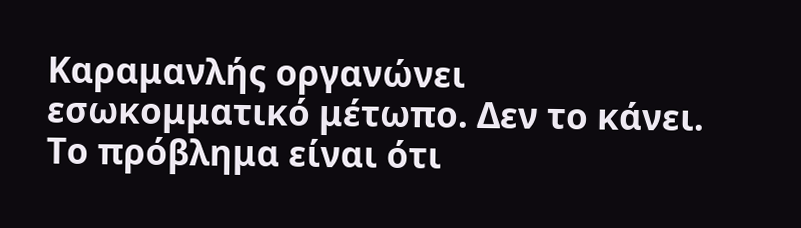Καραμανλής οργανώνει εσωκομματικό μέτωπο. Δεν το κάνει. Το πρόβλημα είναι ότι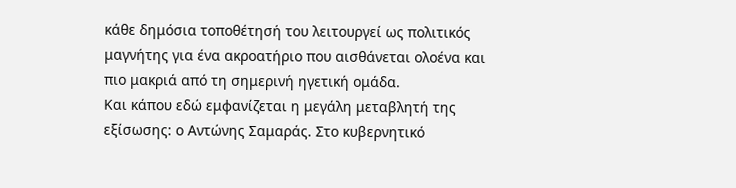κάθε δημόσια τοποθέτησή του λειτουργεί ως πολιτικός μαγνήτης για ένα ακροατήριο που αισθάνεται ολοένα και πιο μακριά από τη σημερινή ηγετική ομάδα.
Και κάπου εδώ εμφανίζεται η μεγάλη μεταβλητή της εξίσωσης: ο Αντώνης Σαμαράς. Στο κυβερνητικό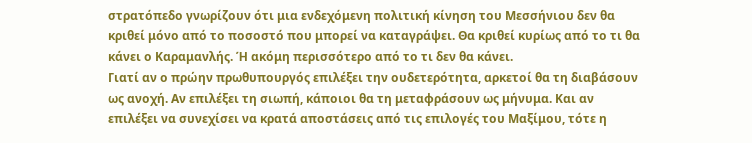στρατόπεδο γνωρίζουν ότι μια ενδεχόμενη πολιτική κίνηση του Μεσσήνιου δεν θα κριθεί μόνο από το ποσοστό που μπορεί να καταγράψει. Θα κριθεί κυρίως από το τι θα κάνει ο Καραμανλής. Ή ακόμη περισσότερο από το τι δεν θα κάνει.
Γιατί αν ο πρώην πρωθυπουργός επιλέξει την ουδετερότητα, αρκετοί θα τη διαβάσουν ως ανοχή. Αν επιλέξει τη σιωπή, κάποιοι θα τη μεταφράσουν ως μήνυμα. Και αν επιλέξει να συνεχίσει να κρατά αποστάσεις από τις επιλογές του Μαξίμου, τότε η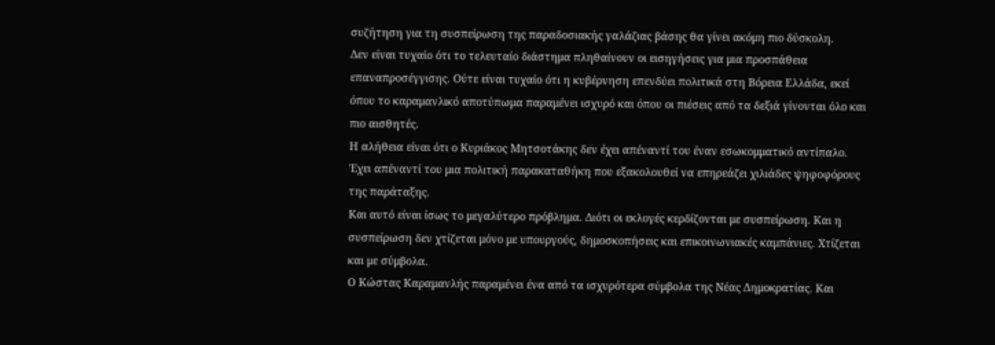συζήτηση για τη συσπείρωση της παραδοσιακής γαλάζιας βάσης θα γίνει ακόμη πιο δύσκολη.
Δεν είναι τυχαίο ότι το τελευταίο διάστημα πληθαίνουν οι εισηγήσεις για μια προσπάθεια επαναπροσέγγισης. Ούτε είναι τυχαίο ότι η κυβέρνηση επενδύει πολιτικά στη Βόρεια Ελλάδα, εκεί όπου το καραμανλικό αποτύπωμα παραμένει ισχυρό και όπου οι πιέσεις από τα δεξιά γίνονται όλο και πιο αισθητές.
Η αλήθεια είναι ότι ο Κυριάκος Μητσοτάκης δεν έχει απέναντί του έναν εσωκομματικό αντίπαλο. Έχει απέναντί του μια πολιτική παρακαταθήκη που εξακολουθεί να επηρεάζει χιλιάδες ψηφοφόρους της παράταξης.
Και αυτό είναι ίσως το μεγαλύτερο πρόβλημα. Διότι οι εκλογές κερδίζονται με συσπείρωση. Και η συσπείρωση δεν χτίζεται μόνο με υπουργούς, δημοσκοπήσεις και επικοινωνιακές καμπάνιες. Χτίζεται και με σύμβολα.
Ο Κώστας Καραμανλής παραμένει ένα από τα ισχυρότερα σύμβολα της Νέας Δημοκρατίας. Και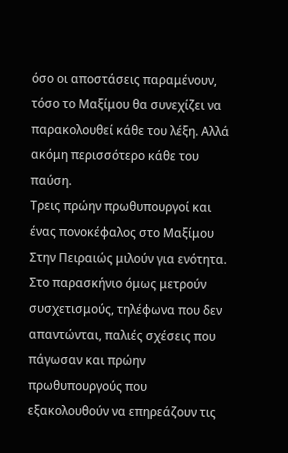όσο οι αποστάσεις παραμένουν, τόσο το Μαξίμου θα συνεχίζει να παρακολουθεί κάθε του λέξη. Αλλά ακόμη περισσότερο κάθε του παύση.
Τρεις πρώην πρωθυπουργοί και ένας πονοκέφαλος στο Μαξίμου
Στην Πειραιώς μιλούν για ενότητα. Στο παρασκήνιο όμως μετρούν συσχετισμούς, τηλέφωνα που δεν απαντώνται, παλιές σχέσεις που πάγωσαν και πρώην πρωθυπουργούς που εξακολουθούν να επηρεάζουν τις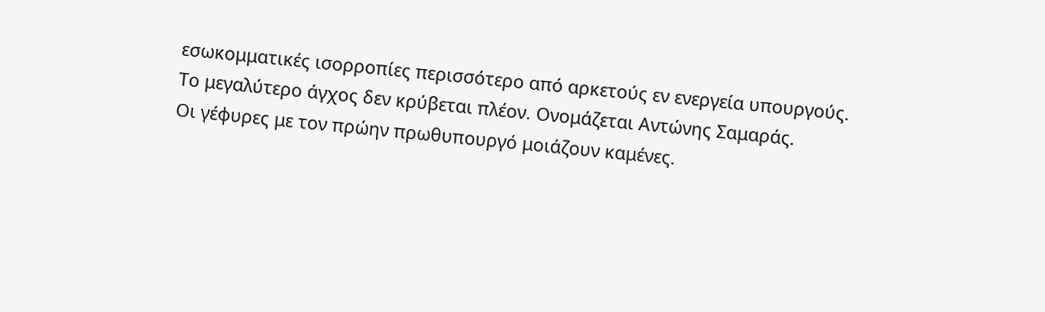εσωκομματικές ισορροπίες περισσότερο από αρκετούς εν ενεργεία υπουργούς.
Το μεγαλύτερο άγχος δεν κρύβεται πλέον. Ονομάζεται Αντώνης Σαμαράς.
Οι γέφυρες με τον πρώην πρωθυπουργό μοιάζουν καμένες.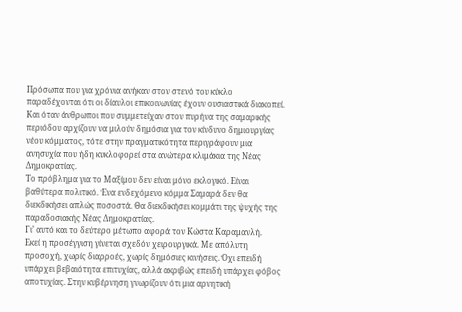Πρόσωπα που για χρόνια ανήκαν στον στενό του κύκλο παραδέχονται ότι οι δίαυλοι επικοινωνίας έχουν ουσιαστικά διακοπεί. Και όταν άνθρωποι που συμμετείχαν στον πυρήνα της σαμαρικής περιόδου αρχίζουν να μιλούν δημόσια για τον κίνδυνο δημιουργίας νέου κόμματος, τότε στην πραγματικότητα περιγράφουν μια ανησυχία που ήδη κυκλοφορεί στα ανώτερα κλιμάκια της Νέας Δημοκρατίας.
Το πρόβλημα για το Μαξίμου δεν είναι μόνο εκλογικό. Είναι βαθύτερα πολιτικό. Ένα ενδεχόμενο κόμμα Σαμαρά δεν θα διεκδικήσει απλώς ποσοστά. Θα διεκδικήσει κομμάτι της ψυχής της παραδοσιακής Νέας Δημοκρατίας.
Γι’ αυτό και το δεύτερο μέτωπο αφορά τον Κώστα Καραμανλή.
Εκεί η προσέγγιση γίνεται σχεδόν χειρουργικά. Με απόλυτη προσοχή, χωρίς διαρροές, χωρίς δημόσιες κινήσεις. Όχι επειδή υπάρχει βεβαιότητα επιτυχίας, αλλά ακριβώς επειδή υπάρχει φόβος αποτυχίας. Στην κυβέρνηση γνωρίζουν ότι μια αρνητική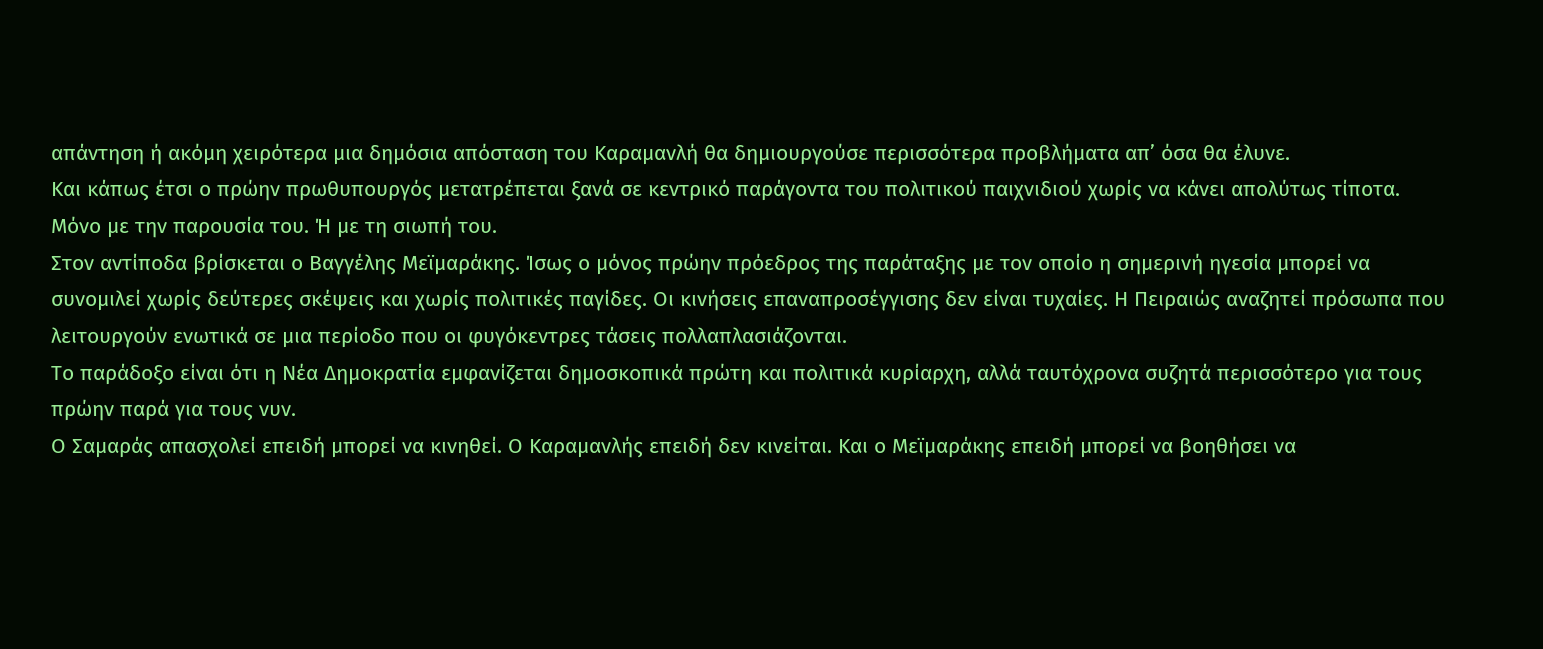απάντηση ή ακόμη χειρότερα μια δημόσια απόσταση του Καραμανλή θα δημιουργούσε περισσότερα προβλήματα απ’ όσα θα έλυνε.
Και κάπως έτσι ο πρώην πρωθυπουργός μετατρέπεται ξανά σε κεντρικό παράγοντα του πολιτικού παιχνιδιού χωρίς να κάνει απολύτως τίποτα. Μόνο με την παρουσία του. Ή με τη σιωπή του.
Στον αντίποδα βρίσκεται ο Βαγγέλης Μεϊμαράκης. Ίσως ο μόνος πρώην πρόεδρος της παράταξης με τον οποίο η σημερινή ηγεσία μπορεί να συνομιλεί χωρίς δεύτερες σκέψεις και χωρίς πολιτικές παγίδες. Οι κινήσεις επαναπροσέγγισης δεν είναι τυχαίες. Η Πειραιώς αναζητεί πρόσωπα που λειτουργούν ενωτικά σε μια περίοδο που οι φυγόκεντρες τάσεις πολλαπλασιάζονται.
Το παράδοξο είναι ότι η Νέα Δημοκρατία εμφανίζεται δημοσκοπικά πρώτη και πολιτικά κυρίαρχη, αλλά ταυτόχρονα συζητά περισσότερο για τους πρώην παρά για τους νυν.
Ο Σαμαράς απασχολεί επειδή μπορεί να κινηθεί. Ο Καραμανλής επειδή δεν κινείται. Και ο Μεϊμαράκης επειδή μπορεί να βοηθήσει να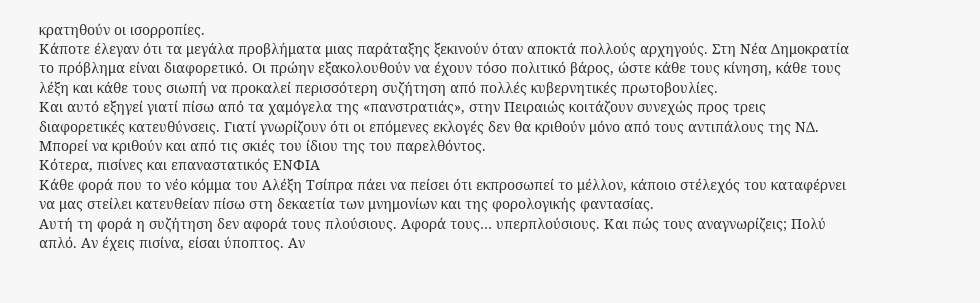κρατηθούν οι ισορροπίες.
Κάποτε έλεγαν ότι τα μεγάλα προβλήματα μιας παράταξης ξεκινούν όταν αποκτά πολλούς αρχηγούς. Στη Νέα Δημοκρατία το πρόβλημα είναι διαφορετικό. Οι πρώην εξακολουθούν να έχουν τόσο πολιτικό βάρος, ώστε κάθε τους κίνηση, κάθε τους λέξη και κάθε τους σιωπή να προκαλεί περισσότερη συζήτηση από πολλές κυβερνητικές πρωτοβουλίες.
Και αυτό εξηγεί γιατί πίσω από τα χαμόγελα της «πανστρατιάς», στην Πειραιώς κοιτάζουν συνεχώς προς τρεις διαφορετικές κατευθύνσεις. Γιατί γνωρίζουν ότι οι επόμενες εκλογές δεν θα κριθούν μόνο από τους αντιπάλους της ΝΔ. Μπορεί να κριθούν και από τις σκιές του ίδιου της του παρελθόντος.
Κότερα, πισίνες και επαναστατικός ΕΝΦΙΑ
Κάθε φορά που το νέο κόμμα του Αλέξη Τσίπρα πάει να πείσει ότι εκπροσωπεί το μέλλον, κάποιο στέλεχός του καταφέρνει να μας στείλει κατευθείαν πίσω στη δεκαετία των μνημονίων και της φορολογικής φαντασίας.
Αυτή τη φορά η συζήτηση δεν αφορά τους πλούσιους. Αφορά τους… υπερπλούσιους. Και πώς τους αναγνωρίζεις; Πολύ απλό. Αν έχεις πισίνα, είσαι ύποπτος. Αν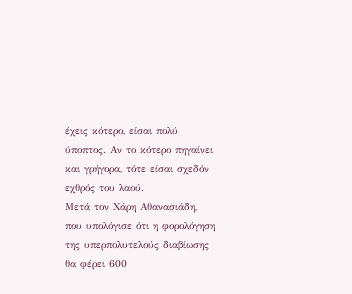έχεις κότερο, είσαι πολύ ύποπτος. Αν το κότερο πηγαίνει και γρήγορα, τότε είσαι σχεδόν εχθρός του λαού.
Μετά τον Χάρη Αθανασιάδη, που υπολόγισε ότι η φορολόγηση της υπερπολυτελούς διαβίωσης θα φέρει 600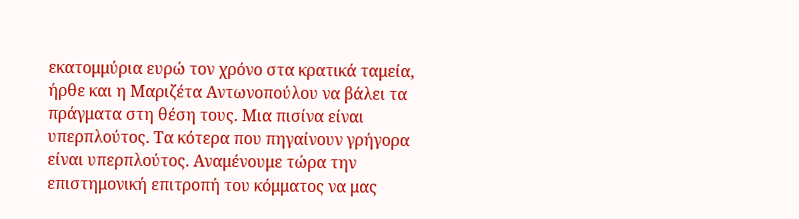εκατομμύρια ευρώ τον χρόνο στα κρατικά ταμεία, ήρθε και η Μαριζέτα Αντωνοπούλου να βάλει τα πράγματα στη θέση τους. Μια πισίνα είναι υπερπλούτος. Τα κότερα που πηγαίνουν γρήγορα είναι υπερπλούτος. Αναμένουμε τώρα την επιστημονική επιτροπή του κόμματος να μας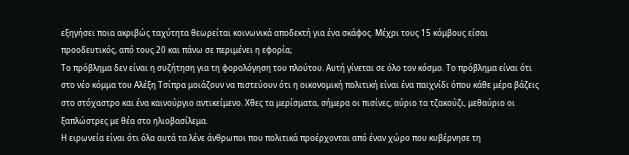εξηγήσει ποια ακριβώς ταχύτητα θεωρείται κοινωνικά αποδεκτή για ένα σκάφος. Μέχρι τους 15 κόμβους είσαι προοδευτικός, από τους 20 και πάνω σε περιμένει η εφορία;
Το πρόβλημα δεν είναι η συζήτηση για τη φορολόγηση του πλούτου. Αυτή γίνεται σε όλο τον κόσμο. Το πρόβλημα είναι ότι στο νέο κόμμα του Αλέξη Τσίπρα μοιάζουν να πιστεύουν ότι η οικονομική πολιτική είναι ένα παιχνίδι όπου κάθε μέρα βάζεις στο στόχαστρο και ένα καινούργιο αντικείμενο. Χθες τα μερίσματα, σήμερα οι πισίνες, αύριο τα τζακούζι, μεθαύριο οι ξαπλώστρες με θέα στο ηλιοβασίλεμα.
Η ειρωνεία είναι ότι όλα αυτά τα λένε άνθρωποι που πολιτικά προέρχονται από έναν χώρο που κυβέρνησε τη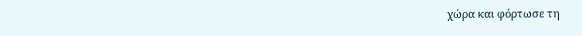χώρα και φόρτωσε τη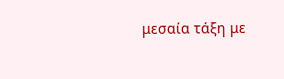μεσαία τάξη με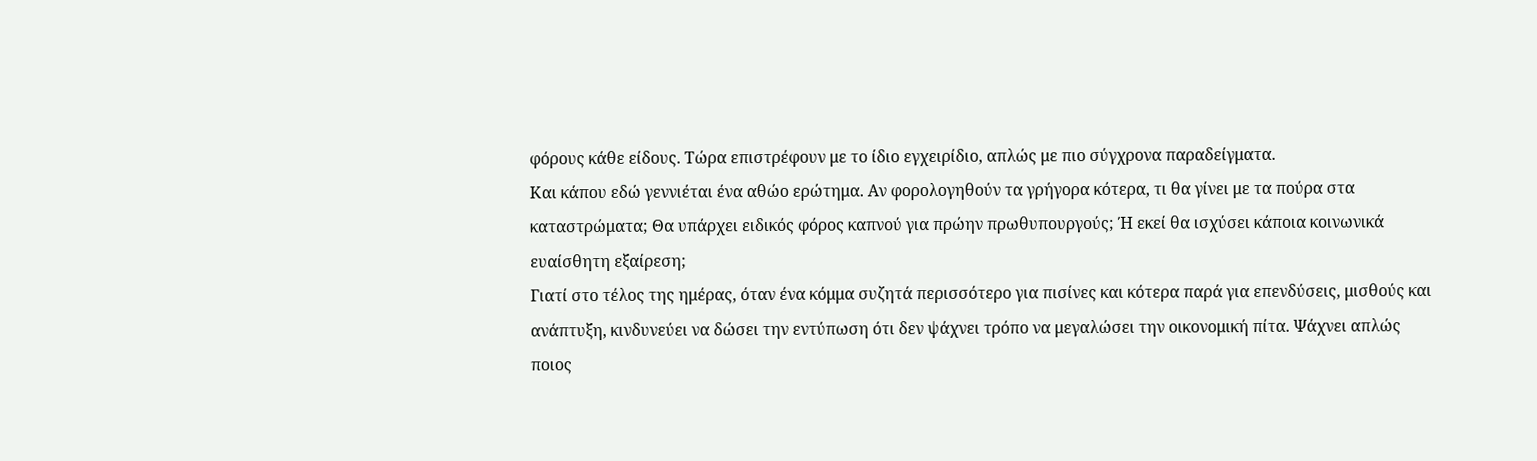φόρους κάθε είδους. Τώρα επιστρέφουν με το ίδιο εγχειρίδιο, απλώς με πιο σύγχρονα παραδείγματα.
Και κάπου εδώ γεννιέται ένα αθώο ερώτημα. Αν φορολογηθούν τα γρήγορα κότερα, τι θα γίνει με τα πούρα στα καταστρώματα; Θα υπάρχει ειδικός φόρος καπνού για πρώην πρωθυπουργούς; Ή εκεί θα ισχύσει κάποια κοινωνικά ευαίσθητη εξαίρεση;
Γιατί στο τέλος της ημέρας, όταν ένα κόμμα συζητά περισσότερο για πισίνες και κότερα παρά για επενδύσεις, μισθούς και ανάπτυξη, κινδυνεύει να δώσει την εντύπωση ότι δεν ψάχνει τρόπο να μεγαλώσει την οικονομική πίτα. Ψάχνει απλώς ποιος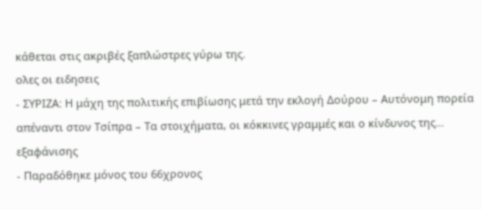κάθεται στις ακριβές ξαπλώστρες γύρω της.
ολες οι ειδησεις
- ΣΥΡΙΖΑ: Η μάχη της πολιτικής επιβίωσης μετά την εκλογή Δούρου – Αυτόνομη πορεία απέναντι στον Τσίπρα – Τα στοιχήματα, οι κόκκινες γραμμές και ο κίνδυνος της… εξαφάνισης
- Παραδόθηκε μόνος του 66χρονος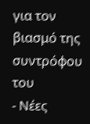για τον βιασμό της συντρόφου του
- Νέες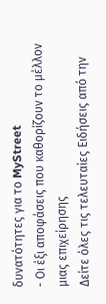δυνατότητες για το MyStreet
- Οι έξι αποφάσεις που καθορίζουν το μέλλον μιας επιχείρησης
Δείτε όλες τις τελευταίες Ειδήσεις από την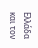Ελλάδα και τον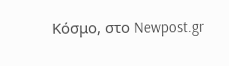Κόσμο, στο Newpost.gr